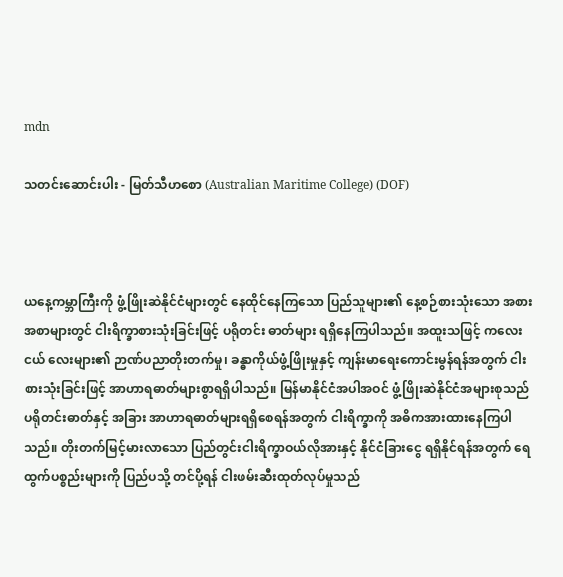mdn

သတင်းဆောင်းပါး - မြတ်သီဟစော (Australian Maritime College) (DOF)



ယနေ့ကမ္ဘာကြီးကို ဖွံ့ဖြိုးဆဲနိုင်ငံများတွင် နေထိုင်နေကြသော ပြည်သူများ၏ နေ့စဉ်စားသုံးသော အစား အစာများတွင် ငါးရိက္ခာစားသုံးခြင်းဖြင့် ပရိုတင်း ဓာတ်များ ရရှိနေကြပါသည်။ အထူးသဖြင့် ကလေးငယ် လေးများ၏ ဉာဏ်ပညာတိုးတက်မှု၊ ခန္ဓာကိုယ်ဖွံ့ဖြိုးမှုနှင့် ကျန်းမာရေးကောင်းမွန်ရန်အတွက် ငါးစားသုံးခြင်းဖြင့် အာဟာရဓာတ်များစွာရရှိပါသည်။ မြန်မာနိုင်ငံအပါအဝင် ဖွံ့ဖြိုးဆဲနိုင်ငံအများစုသည် ပရိုတင်းဓာတ်နှင့် အခြား အာဟာရဓာတ်များရရှိစေရန်အတွက် ငါးရိက္ခာကို အဓိကအားထားနေကြပါသည်။ တိုးတက်မြင့်မားလာသော ပြည်တွင်းငါးရိက္ခာဝယ်လိုအားနှင့် နိုင်ငံခြားငွေ ရရှိနိုင်ရန်အတွက် ရေထွက်ပစ္စည်းများကို ပြည်ပသို့ တင်ပို့ရန် ငါးဖမ်းဆီးထုတ်လုပ်မှုသည်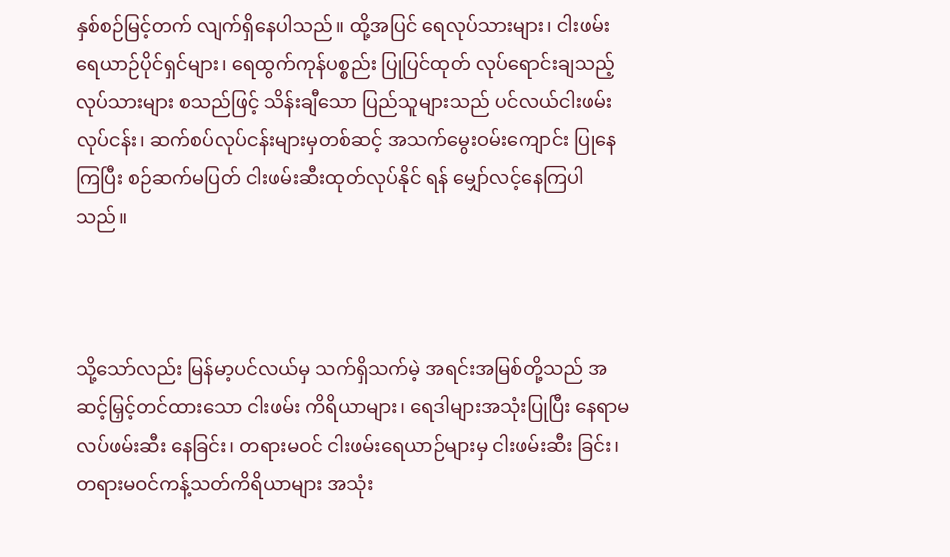နှစ်စဉ်မြင့်တက် လျက်ရှိနေပါသည်။ ထို့အပြင် ရေလုပ်သားများ၊ ငါးဖမ်း ရေယာဉ်ပိုင်ရှင်များ၊ ရေထွက်ကုန်ပစ္စည်း ပြုပြင်ထုတ် လုပ်ရောင်းချသည့်လုပ်သားများ စသည်ဖြင့် သိန်းချီသော ပြည်သူများသည် ပင်လယ်ငါးဖမ်းလုပ်ငန်း၊ ဆက်စပ်လုပ်ငန်းများမှတစ်ဆင့် အသက်မွေးဝမ်းကျောင်း ပြုနေကြပြီး စဉ်ဆက်မပြတ် ငါးဖမ်းဆီးထုတ်လုပ်နိုင် ရန် မျှော်လင့်နေကြပါသည်။



သို့သော်လည်း မြန်မာ့ပင်လယ်မှ သက်ရှိသက်မဲ့ အရင်းအမြစ်တို့သည် အဆင့်မြှင့်တင်ထားသော ငါးဖမ်း ကိရိယာများ၊ ရေဒါများအသုံးပြုပြီး နေရာမလပ်ဖမ်းဆီး နေခြင်း၊ တရားမဝင် ငါးဖမ်းရေယာဉ်များမှ ငါးဖမ်းဆီး ခြင်း၊ တရားမဝင်ကန့်သတ်ကိရိယာများ အသုံး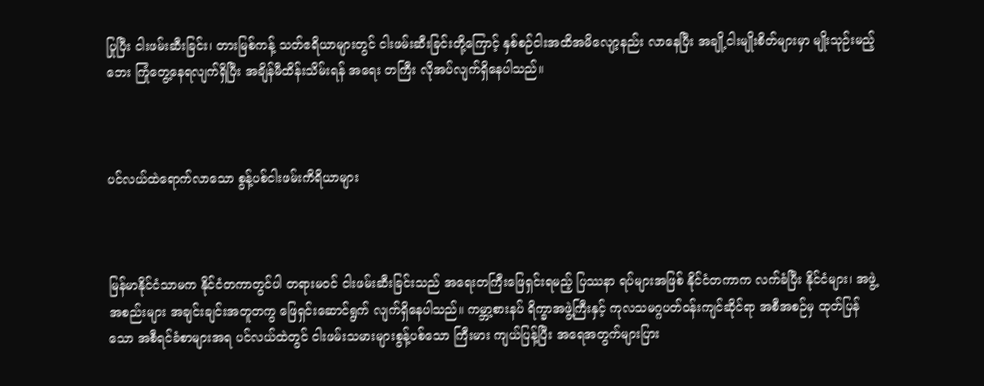ပြုပြီး ငါးဖမ်းဆီးခြင်း၊ တားမြစ်ကန့် သတ်ဧရိယာများတွင် ငါးဖမ်းဆီးခြင်းတို့ကြောင့် နှစ်စဉ်ငါးအထိအမိလျော့နည်း လာနေပြီး အချို့ငါးမျိုးစိတ်များမှာ မျိုးသုဉ်းမည့်ဘေး ကြုံတွေ့နေရလျက်ရှိပြီး အချိန်မီထိန်းသိမ်းရန် အရေး တကြီး လိုအပ်လျက်ရှိနေပါသည်။



ပင်လယ်ထဲရောက်လာသော စွန့်ပစ်ငါးဖမ်းကိရိယာများ



မြန်မာနိုင်ငံသာမက နိုင်ငံတကာတွင်ပါ တရားမဝင် ငါးဖမ်းဆီးခြင်းသည် အရေးတကြီးဖြေရှင်းရမည့် ပြဿနာ ရပ်များအဖြစ် နိုင်ငံတကာက လက်ခံပြီး နိုင်ငံများ၊ အဖွဲ့အစည်းများ အချင်းချင်းအတူတကွ ဖြေရှင်းဆောင်ရွက် လျက်ရှိနေပါသည်။ ကမ္ဘာ့စားနပ် ရိက္ခာအဖွဲ့ကြီးနှင့် ကုလသမဂ္ဂပတ်ဝန်းကျင်ဆိုင်ရာ အစီအစဉ်မှ ထုတ်ပြန်သော အစီရင်ခံစာများအရ ပင်လယ်ထဲတွင် ငါးဖမ်းသမားများစွန့်ပစ်သော ကြီးမား ကျယ်ပြန့်ပြီး အရေအတွက်များပြား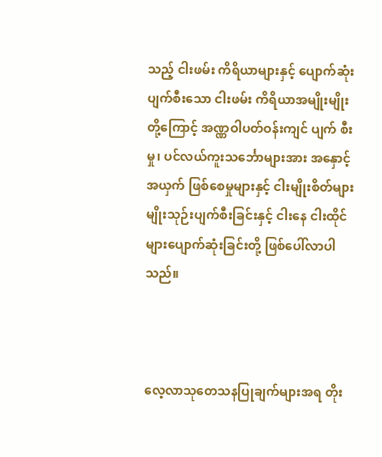သည့် ငါးဖမ်း ကိရိယာများနှင့် ပျောက်ဆုံးပျက်စီးသော ငါးဖမ်း ကိရိယာအမျိုးမျိုးတို့ကြောင့် အဏ္ဏဝါပတ်ဝန်းကျင် ပျက် စီးမှု၊ ပင်လယ်ကူးသင်္ဘောများအား အနှောင့်အယှက် ဖြစ်စေမှုများနှင့် ငါးမျိုးစိတ်များ မျိုးသုဉ်းပျက်စီးခြင်းနှင့် ငါးနေ ငါးထိုင်များပျောက်ဆုံးခြင်းတို့ ဖြစ်ပေါ်လာပါသည်။



လေ့လာသုတေသနပြုချက်များအရ တိုး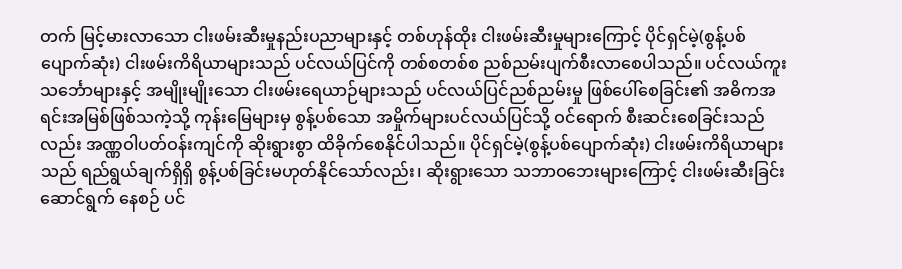တက် မြင့်မားလာသော ငါးဖမ်းဆီးမှုနည်းပညာများနှင့် တစ်ဟုန်ထိုး ငါးဖမ်းဆီးမှုများကြောင့် ပိုင်ရှင်မဲ့(စွန့်ပစ်ပျောက်ဆုံး) ငါးဖမ်းကိရိယာများသည် ပင်လယ်ပြင်ကို တစ်စတစ်စ ညစ်ညမ်းပျက်စီးလာစေပါသည်။ ပင်လယ်ကူးသင်္ဘောများနှင့် အမျိုးမျိုးသော ငါးဖမ်းရေယာဉ်များသည် ပင်လယ်ပြင်ညစ်ညမ်းမှု ဖြစ်ပေါ်စေခြင်း၏ အဓိကအရင်းအမြစ်ဖြစ်သကဲ့သို့ ကုန်းမြေများမှ စွန့်ပစ်သော အမှိုက်များပင်လယ်ပြင်သို့ ဝင်ရောက် စီးဆင်းစေခြင်းသည်လည်း အဏ္ဏဝါပတ်ဝန်းကျင်ကို ဆိုးရွားစွာ ထိခိုက်စေနိုင်ပါသည်။ ပိုင်ရှင်မဲ့(စွန့်ပစ်ပျောက်ဆုံး) ငါးဖမ်းကိရိယာများသည် ရည်ရွယ်ချက်ရှိရှိ စွန့်ပစ်ခြင်းမဟုတ်နိုင်သော်လည်း၊ ဆိုးရွားသော သဘာဝဘေးများကြောင့် ငါးဖမ်းဆီးခြင်းဆောင်ရွက် နေစဉ် ပင်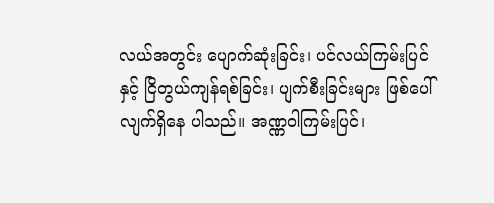လယ်အတွင်း ပျောက်ဆုံးခြင်း၊ ပင်လယ်ကြမ်းပြင်နှင့် ငြိတွယ်ကျန်ရစ်ခြင်း၊ ပျက်စီးခြင်းများ ဖြစ်ပေါ်လျက်ရှိနေ ပါသည်။ အဏ္ဏဝါကြမ်းပြင်၊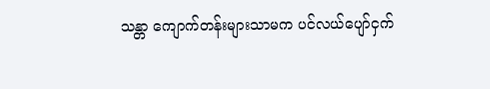သန္တာ ကျောက်တန်းများသာမက ပင်လယ်ပျော်ငှက်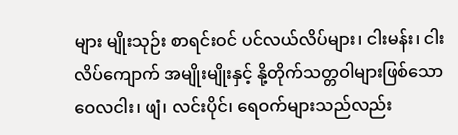များ မျိုးသုဉ်း စာရင်းဝင် ပင်လယ်လိပ်များ၊ ငါးမန်း၊ ငါးလိပ်ကျောက် အမျိုးမျိုးနှင့် နို့တိုက်သတ္တဝါများဖြစ်သော ဝေလငါး၊ ဖျံ၊ လင်းပိုင်၊ ရေဝက်များသည်လည်း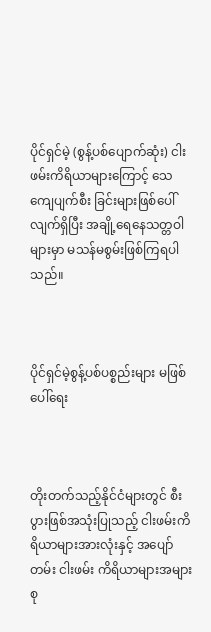ပိုင်ရှင်မဲ့ (စွန့်ပစ်ပျောက်ဆုံး) ငါးဖမ်းကိရိယာများကြောင့် သေကျေပျက်စီး ခြင်းများဖြစ်ပေါ်လျက်ရှိပြီး အချို့ရေနေသတ္တဝါများမှာ မသန်မစွမ်းဖြစ်ကြရပါသည်။



ပိုင်ရှင်မဲ့စွန့်ပစ်ပစ္စည်းများ မဖြစ်ပေါ်ရေး



တိုးတက်သည့်နိုင်ငံများတွင် စီးပွားဖြစ်အသုံးပြုသည့် ငါးဖမ်းကိရိယာများအားလုံးနှင့် အပျော်တမ်း ငါးဖမ်း ကိရိယာများအများစု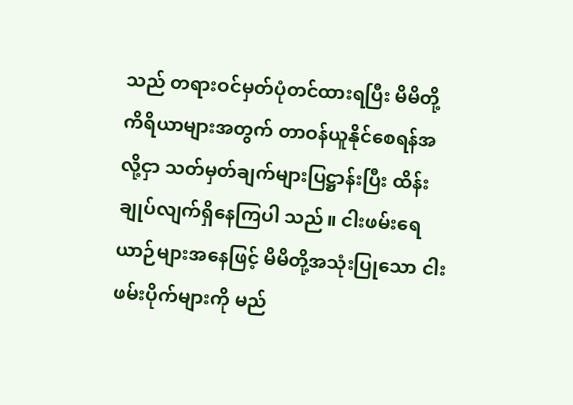သည် တရားဝင်မှတ်ပုံတင်ထားရပြီး မိမိတို့ကိရိယာများအတွက် တာဝန်ယူနိုင်စေရန်အလို့ငှာ သတ်မှတ်ချက်များပြဋ္ဌာန်းပြီး ထိန်းချုပ်လျက်ရှိနေကြပါ သည်။ ငါးဖမ်းရေယာဉ်များအနေဖြင့် မိမိတို့အသုံးပြုသော ငါးဖမ်းပိုက်များကို မည်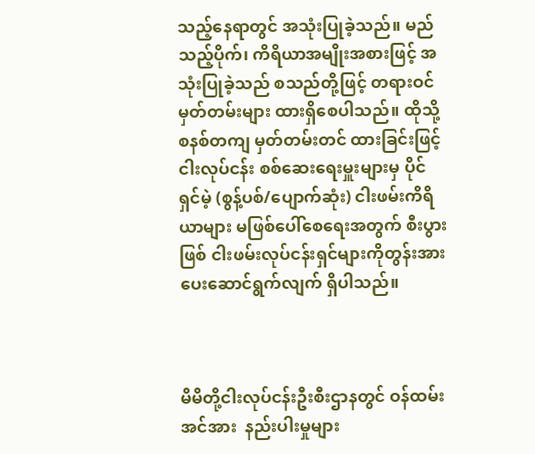သည့်နေရာတွင် အသုံးပြုခဲ့သည်။ မည်သည့်ပိုက်၊ ကိရိယာအမျိုးအစားဖြင့် အသုံးပြုခဲ့သည် စသည်တို့ဖြင့် တရားဝင်မှတ်တမ်းများ ထားရှိစေပါသည်။ ထိုသို့စနစ်တကျ မှတ်တမ်းတင် ထားခြင်းဖြင့် ငါးလုပ်ငန်း စစ်ဆေးရေးမှူးများမှ ပိုင်ရှင်မဲ့ (စွန့်ပစ်/ပျောက်ဆုံး) ငါးဖမ်းကိရိယာများ မဖြစ်ပေါ်စေရေးအတွက် စီးပွားဖြစ် ငါးဖမ်းလုပ်ငန်းရှင်များကိုတွန်းအားပေးဆောင်ရွက်လျက် ရှိပါသည်။



မိမိတို့ငါးလုပ်ငန်းဦးစီးဌာနတွင် ဝန်ထမ်းအင်အား  နည်းပါးမှုများ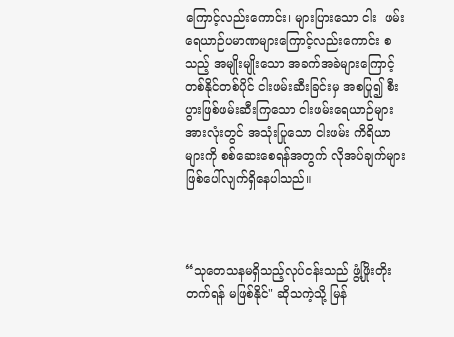ကြောင့်လည်းကောင်း၊ များပြားသော ငါး  ဖမ်းရေယာဉ်ပမာဏများကြောင့်လည်းကောင်း စသည့် အမျိုးမျိုးသော အခက်အခဲများကြောင့် တစ်နိုင်တစ်ပိုင် ငါးဖမ်းဆီးခြင်းမှ အစပြု၍ စီးပွားဖြစ်ဖမ်းဆီးကြသော ငါးဖမ်းရေယာဉ်များအားလုံးတွင် အသုံးပြုသော ငါးဖမ်း ကိရိယာများကို စစ်ဆေးစေရန်အတွက် လိုအပ်ချက်များ ဖြစ်ပေါ်လျက်ရှိနေပါသည်။



“သုတေသနမရှိသည့်လုပ်ငန်းသည် ဖွံ့ဖြိုးတိုးတက်ရန် မဖြစ်နိုင်" ဆိုသကဲ့သို့ မြန်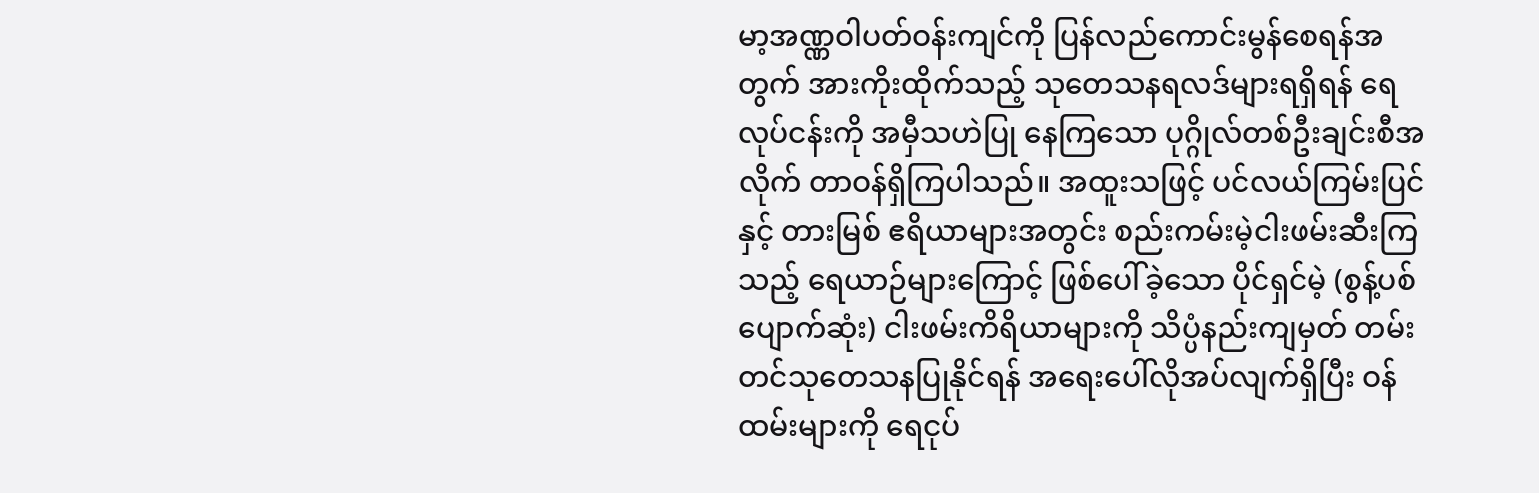မာ့အဏ္ဏဝါပတ်ဝန်းကျင်ကို ပြန်လည်ကောင်းမွန်စေရန်အတွက် အားကိုးထိုက်သည့် သုတေသနရလဒ်များရရှိရန် ရေလုပ်ငန်းကို အမှီသဟဲပြု နေကြသော ပုဂ္ဂိုလ်တစ်ဦးချင်းစီအလိုက် တာဝန်ရှိကြပါသည်။ အထူးသဖြင့် ပင်လယ်ကြမ်းပြင်နှင့် တားမြစ် ဧရိယာများအတွင်း စည်းကမ်းမဲ့ငါးဖမ်းဆီးကြသည့် ရေယာဉ်များကြောင့် ဖြစ်ပေါ်ခဲ့သော ပိုင်ရှင်မဲ့ (စွန့်ပစ် ပျောက်ဆုံး) ငါးဖမ်းကိရိယာများကို သိပ္ပံနည်းကျမှတ် တမ်းတင်သုတေသနပြုနိုင်ရန် အရေးပေါ်လိုအပ်လျက်ရှိပြီး ဝန်ထမ်းများကို ရေငုပ်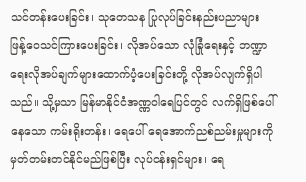သင်တန်းပေးခြင်း၊ သုတေသန ပြုလုပ်ခြင်းနည်းပညာများ ဖြန့်ဝေသင်ကြားပေးခြင်း၊ လိုအပ်သော လုံခြုံရေးနှင့် ဘဏ္ဍာရေးလိုအပ်ချက်များထောက်ပံ့ပေးခြင်းတို့ လိုအပ်လျက်ရှိပါသည်။ သို့မှသာ မြန်မာနိုင်ငံအဏ္ဏဝါရေပြင်တွင် လက်ရှိဖြစ်ပေါ်နေသော ကမ်းရိုးတန်း၊ ရေပေါ် ရေအောက်ညစ်ညမ်းမှုများကို မှတ်တမ်းတင်နိုင်မည်ဖြစ်ပြီး လုပ်ငန်းရှင်များ၊ ရေ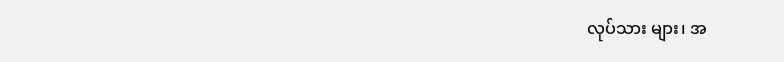လုပ်သား များ၊ အ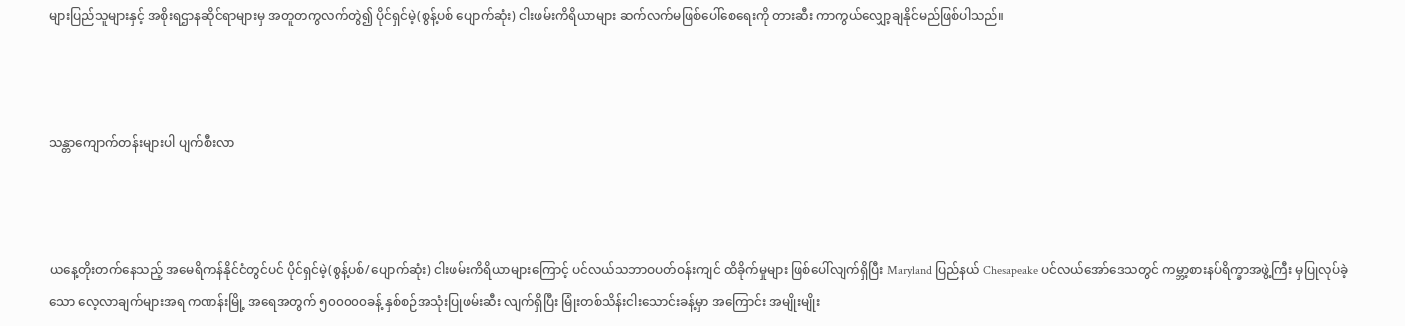များပြည်သူများနှင့် အစိုးရဌာနဆိုင်ရာများမှ အတူတကွလက်တွဲ၍ ပိုင်ရှင်မဲ့(စွန့်ပစ် ပျောက်ဆုံး) ငါးဖမ်းကိရိယာများ ဆက်လက်မဖြစ်ပေါ်စေရေးကို တားဆီး ကာကွယ်လျှော့ချနိုင်မည်ဖြစ်ပါသည်။



သန္တာကျောက်တန်းများပါ ပျက်စီးလာ



ယနေ့တိုးတက်နေသည့် အမေရိကန်နိုင်ငံတွင်ပင် ပိုင်ရှင်မဲ့(စွန့်ပစ်/ပျောက်ဆုံး) ငါးဖမ်းကိရိယာများကြောင့် ပင်လယ်သဘာဝပတ်ဝန်းကျင် ထိခိုက်မှုများ ဖြစ်ပေါ်လျက်ရှိပြီး Maryland ပြည်နယ် Chesapeake ပင်လယ်အော်ဒေသတွင် ကမ္ဘာ့စားနပ်ရိက္ခာအဖွဲ့ကြီး မှပြုလုပ်ခဲ့သော လေ့လာချက်များအရ ကဏန်းမြို့ အရေအတွက် ၅၀၀၀၀၀ခန့် နှစ်စဉ်အသုံးပြုဖမ်းဆီး လျက်ရှိပြီး မြုံးတစ်သိန်းငါးသောင်းခန့်မှာ အကြောင်း အမျိုးမျိုး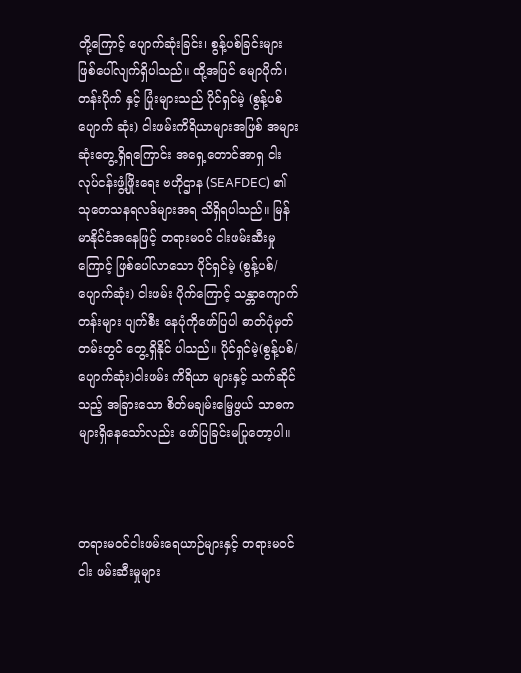တို့ကြောင့် ပျောက်ဆုံးခြင်း၊ စွန့်ပစ်ခြင်းများ ဖြစ်ပေါ်လျက်ရှိပါသည်။ ထို့အပြင် မျောပိုက်၊ တန်းပိုက် နှင့် ပြုံးများသည် ပိုင်ရှင်မဲ့ (စွန့်ပစ်ပျောက် ဆုံး) ငါးဖမ်းကိရိယာများအဖြစ် အများဆုံးတွေ့ရှိရကြောင်း အရှေ့တောင်အာရှ ငါးလုပ်ငန်းဖွံ့ဖြိုးရေး ဗဟိုဌာန (SEAFDEC) ၏ သုတေသနရလဒ်များအရ သိရှိရပါသည်။ မြန်မာနိုင်ငံအနေဖြင့် တရားမဝင် ငါးဖမ်းဆီးမှုကြောင့် ဖြစ်ပေါ်လာသော ပိုင်ရှင်မဲ့ (စွန့်ပစ်/ပျောက်ဆုံး) ငါးဖမ်း ပိုက်ကြောင့် သန္တာကျောက်တန်းများ ပျက်စီး နေပုံကိုဖော်ပြပါ ဓာတ်ပုံမှတ်တမ်းတွင် တွေ့ရှိနိုင် ပါသည်။ ပိုင်ရှင်မဲ့(စွန့်ပစ်/ပျောက်ဆုံး)ငါးဖမ်း ကိရိယာ များနှင့် သက်ဆိုင်သည့် အခြားသော စိတ်မချမ်းမြေ့ဖွယ် သာဓကများရှိနေသော်လည်း ဖော်ပြခြင်းမပြုတော့ပါ။



တရားမဝင်ငါးဖမ်းရေယာဉ်များနှင့် တရားမဝင် ငါး ဖမ်းဆီးမှုများ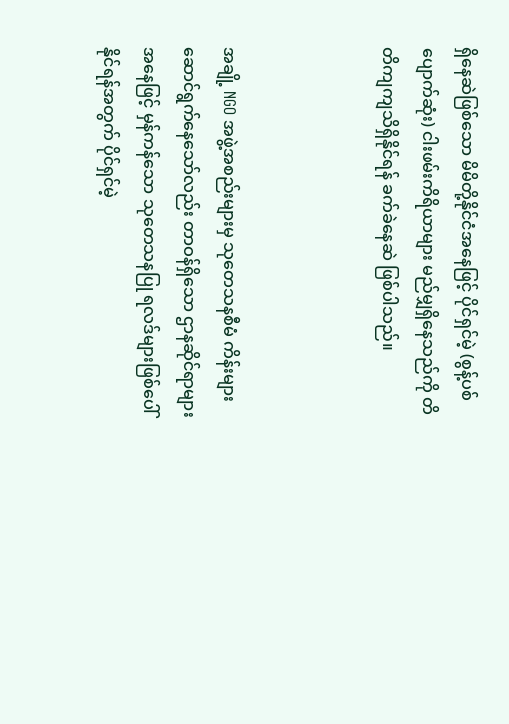ရှိနေဆဲဖြစ်သော မိမိတို့နိုင်ငံအနေဖြင့် ပိုင်ရှင်မဲ့ (စွန့်ပစ်ပျောက်ဆုံး) ငါးဖမ်းကိရိယာများ မည်မျှရှိနေသည်ကို တိတိကျကျသိရှိနိုင်ရန် ခက်ခဲနေဆဲ ဖြစ်ပါသည်။



အချို့ NGO အဖွဲ့အစည်းများမှ သုတေသနစီမံ ကိန်းများဆောင်ရွက်နေသော်လည်း တာဝန်ရှိသော ဌာနဆိုင်ရာများအနေဖြင့် မှန်ကန်သော သုတေသနပြု ရလဒ်များဖြစ်ပေါ်နိုင်ရန်အတွက် ပိုင်ရှင်မဲ့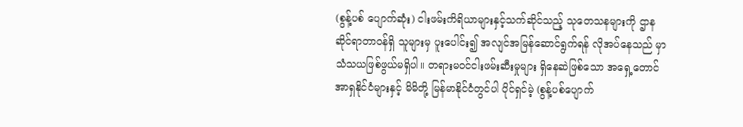(စွန့်ပစ် ပျောက်ဆုံး) ငါးဖမ်းကိရိယာများနှင့်သက်ဆိုင်သည့် သုတေသနများကို ဌာနဆိုင်ရာတာဝန်ရှိ သူများမှ ပူးပေါင်း၍ အလျင်အမြန်ဆောင်ရွက်ရန် လိုအပ်နေသည် မှာ သံသယဖြစ်ဖွယ်မရှိပါ။ တရားမဝင်ငါးဖမ်းဆီးမှုများ ရှိနေဆဲဖြစ်သော အရှေ့တောင်အာရှနိုင်ငံများနှင့် မိမိတို့ မြန်မာနိုင်ငံတွင်ပါ ပိုင်ရှင်မဲ့ (စွန့်ပစ်ပျောက်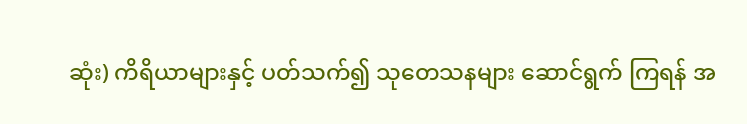ဆုံး) ကိရိယာများနှင့် ပတ်သက်၍ သုတေသနများ ဆောင်ရွက် ကြရန် အ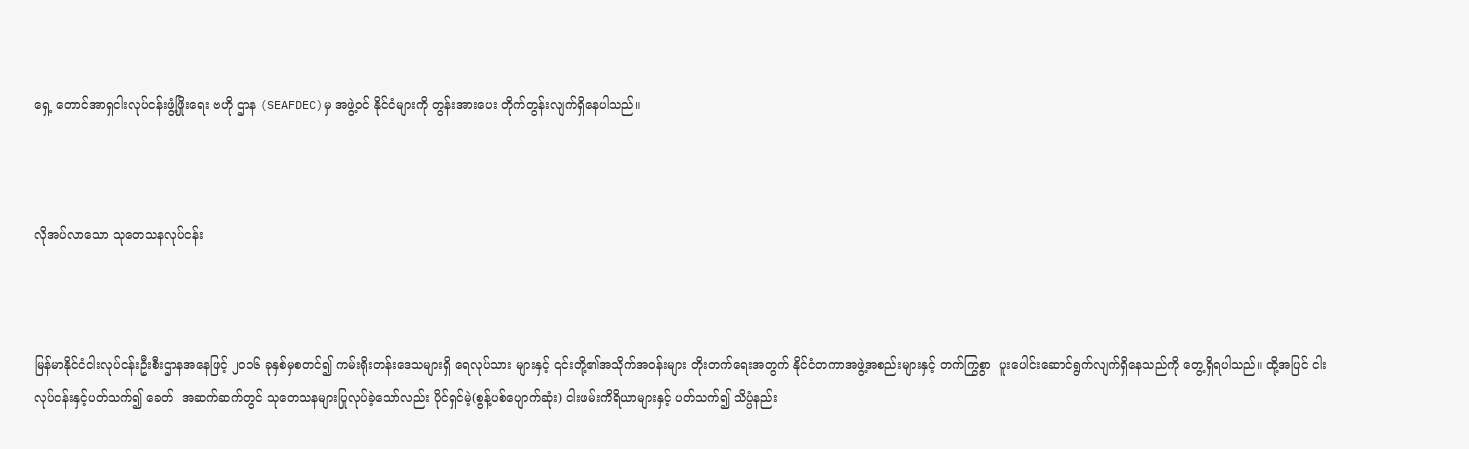ရှေ့ တောင်အာရှငါးလုပ်ငန်းဖွံ့ဖြိုးရေး ဗဟို ဌာန (SEAFDEC)မှ အဖွဲ့ဝင် နိုင်ငံများကို တွန်းအားပေး တိုက်တွန်းလျက်ရှိနေပါသည်။



လိုအပ်လာသော သုတေသနလုပ်ငန်း



မြန်မာနိုင်ငံငါးလုပ်ငန်းဦးစီးဌာနအနေဖြင့် ၂၀၁၆ ခုနှစ်မှစတင်၍ ကမ်းရိုးတန်းဒေသများရှိ ရေလုပ်သား များနှင့် ၎င်းတို့၏အသိုက်အဝန်းများ တိုးတက်ရေးအတွက် နိုင်ငံတကာအဖွဲ့အစည်းများနှင့် တက်ကြွစွာ  ပူးပေါင်းဆောင်ရွက်လျက်ရှိနေသည်ကို တွေ့ရှိရပါသည်။ ထို့အပြင် ငါးလုပ်ငန်းနှင့်ပတ်သက်၍ ခေတ်  အဆက်ဆက်တွင် သုတေသနများပြုလုပ်ခဲ့သော်လည်း ပိုင်ရှင်မဲ့(စွန့်ပစ်ပျောက်ဆုံး) ငါးဖမ်းကိရိယာများနှင့် ပတ်သက်၍ သိပ္ပံနည်း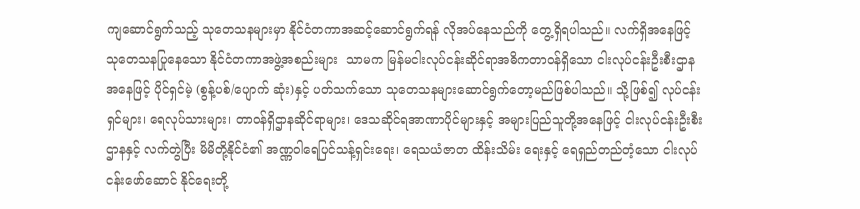ကျဆောင်ရွက်သည့် သုတေသနများမှာ နိုင်ငံတကာအဆင့်ဆောင်ရွက်ရန် လိုအပ်နေသည်ကို တွေ့ရှိရပါသည်။ လက်ရှိအနေဖြင့် သုတေသနပြုနေသော နိုင်ငံတကာအဖွဲ့အစည်းများ  သာမက မြန်မငါးလုပ်ငန်းဆိုင်ရာအဓိကတာဝန်ရှိသော ငါးလုပ်ငန်းဦးစီးဌာနအနေဖြင့် ပိုင်ရှင်မဲ့ (စွန့်ပစ်/ပျောက် ဆုံး)နှင့် ပတ်သက်သော သုတေသနများဆောင်ရွက်တော့မည်ဖြစ်ပါသည်။ သို့ဖြစ်၍ လုပ်ငန်းရှင်များ၊ ရေလုပ်သားများ၊ တာဝန်ရှိဌာနဆိုင်ရာများ၊ ဒေသဆိုင်ရအာဏာပိုင်များနှင့် အများပြည်သူတို့အနေဖြင့် ငါးလုပ်ငန်းဦးစီးဌာနနှင့် လက်တွဲပြီး မိမိတို့နိုင်ငံ၏ အဏ္ဏဝါရေပြင်သန့်ရှင်းရေး၊ ရေသယံဇာတ ထိန်းသိမ်း ရေးနှင့် ရေရှည်တည်တံ့သော ငါးလုပ်ငန်းဖော်ဆောင် နိုင်ရေးတို့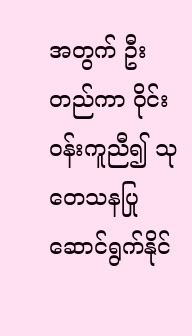အတွက် ဦးတည်ကာ ဝိုင်းဝန်းကူညီ၍ သုတေသနပြုဆောင်ရွက်နိုင်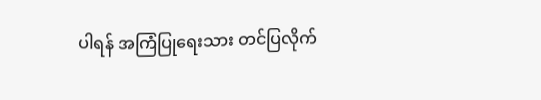ပါရန် အကြံပြုရေးသား တင်ပြလိုက်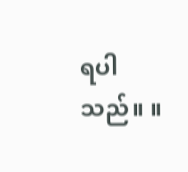ရပါသည်။ ။